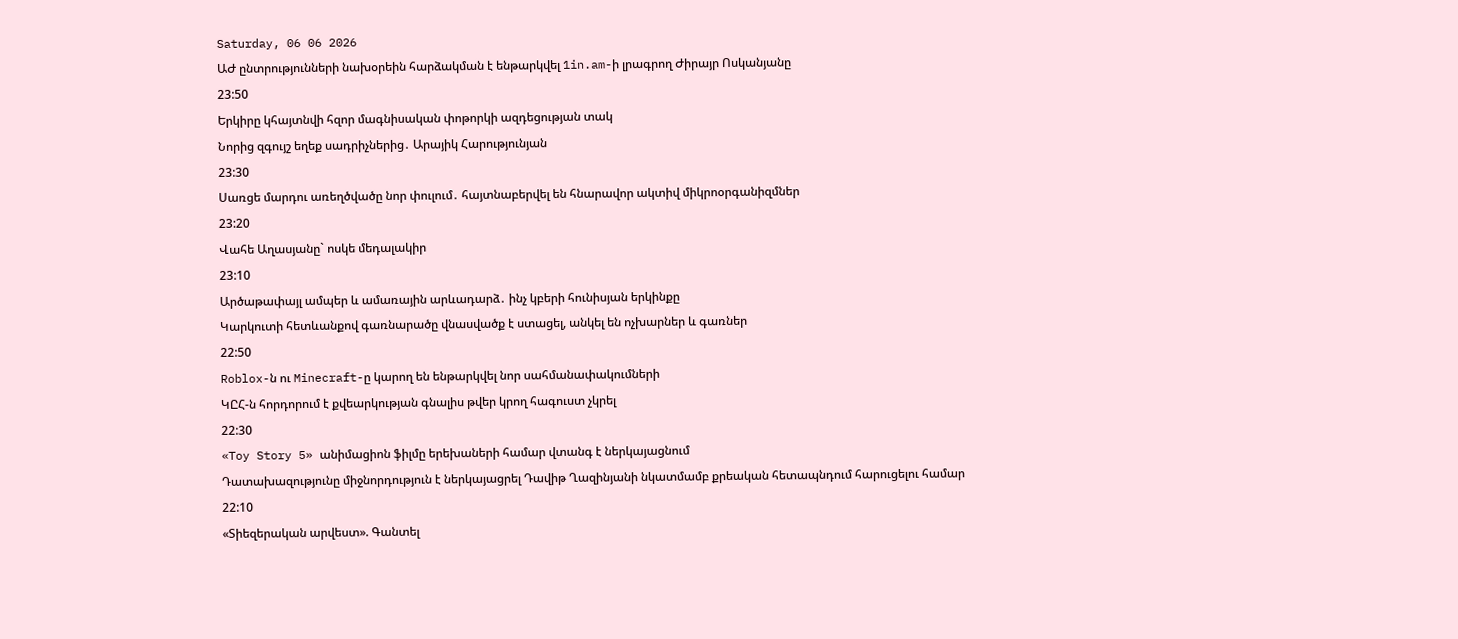Saturday, 06 06 2026
ԱԺ ընտրությունների նախօրեին հարձակման է ենթարկվել 1in.am-ի լրագրող Ժիրայր Ոսկանյանը
23:50
Երկիրը կհայտնվի հզոր մագնիսական փոթորկի ազդեցության տակ
Նորից զգույշ եղեք սադրիչներից․ Արայիկ Հարությունյան
23:30
Սառցե մարդու առեղծվածը նոր փուլում․ հայտնաբերվել են հնարավոր ակտիվ միկրոօրգանիզմներ
23:20
Վահե Աղասյանը` ոսկե մեդալակիր
23:10
Արծաթափայլ ամպեր և ամառային արևադարձ․ ինչ կբերի հունիսյան երկինքը
Կարկուտի հետևանքով գառնարածը վնասվածք է ստացել, անկել են ոչխարներ և գառներ
22:50
Roblox-ն ու Minecraft-ը կարող են ենթարկվել նոր սահմանափակումների
ԿԸՀ-ն հորդորում է քվեարկության գնալիս թվեր կրող հագուստ չկրել
22:30
«Toy Story 5» անիմացիոն ֆիլմը երեխաների համար վտանգ է ներկայացնում
Դատախազությունը միջնորդություն է ներկայացրել Դավիթ Ղազինյանի նկատմամբ քրեական հետապնդում հարուցելու համար
22:10
«Տիեզերական արվեստ». Գանտել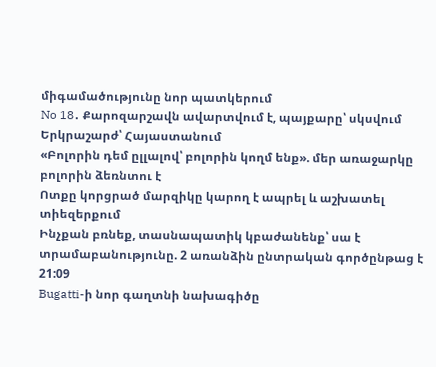միգամածությունը նոր պատկերում
No 18․ Քարոզարշավն ավարտվում է, պայքարը՝ սկսվում
Երկրաշարժ՝ Հայաստանում
«Բոլորին դեմ ըլլալով՝ բոլորին կողմ ենք». մեր առաջարկը բոլորին ձեռնտու է
Ոտքը կորցրած մարզիկը կարող է ապրել և աշխատել տիեզերքում
Ինչքան բռնեք, տասնապատիկ կբաժանենք՝ սա է տրամաբանությունը. 2 առանձին ընտրական գործընթաց է
21:09
Bugatti-ի նոր գաղտնի նախագիծը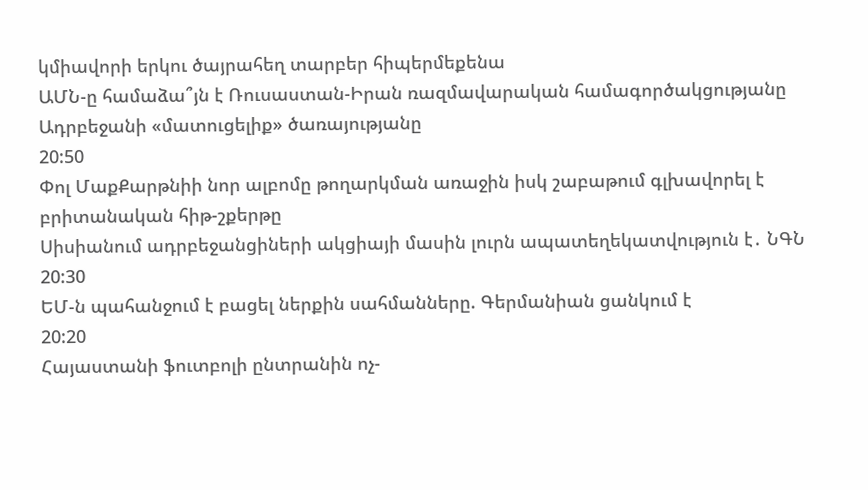կմիավորի երկու ծայրահեղ տարբեր հիպերմեքենա
ԱՄՆ-ը համաձա՞յն է Ռուսաստան-Իրան ռազմավարական համագործակցությանը Ադրբեջանի «մատուցելիք» ծառայությանը
20:50
Փոլ ՄաքՔարթնիի նոր ալբոմը թողարկման առաջին իսկ շաբաթում գլխավորել է բրիտանական հիթ-շքերթը
Սիսիանում ադրբեջանցիների ակցիայի մասին լուրն ապատեղեկատվություն է․ ՆԳՆ
20:30
ԵՄ-ն պահանջում է բացել ներքին սահմանները. Գերմանիան ցանկում է
20:20
Հայաստանի ֆուտբոլի ընտրանին ոչ-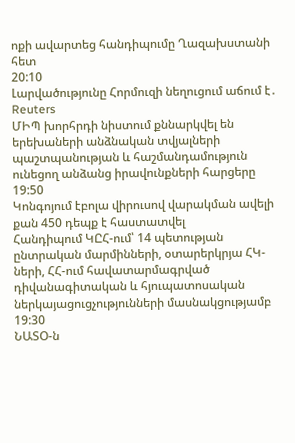ոքի ավարտեց հանդիպումը Ղազախստանի հետ
20:10
Լարվածությունը Հորմուզի նեղուցում աճում է․ Reuters
ՄԻՊ խորհրդի նիստում քննարկվել են երեխաների անձնական տվյալների պաշտպանության և հաշմանդամություն ունեցող անձանց իրավունքների հարցերը
19:50
Կոնգոյում էբոլա վիրուսով վարակման ավելի քան 450 դեպք է հաստատվել
Հանդիպում ԿԸՀ-ում՝ 14 պետության ընտրական մարմինների, օտարերկրյա ՀԿ-ների, ՀՀ-ում հավատարմագրված դիվանագիտական և հյուպատոսական ներկայացուցչությունների մասնակցությամբ
19:30
ՆԱՏՕ-ն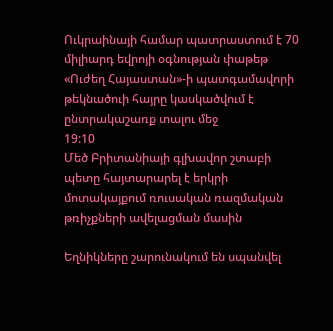Ուկրաինայի համար պատրաստում է 70 միլիարդ եվրոյի օգնության փաթեթ
«Ուժեղ Հայաստան»-ի պատգամավորի թեկնածուի հայրը կասկածվում է ընտրակաշառք տալու մեջ
19:10
Մեծ Բրիտանիայի գլխավոր շտաբի պետը հայտարարել է երկրի մոտակայքում ռուսական ռազմական թռիչքների ավելացման մասին

Եղնիկները շարունակում են սպանվել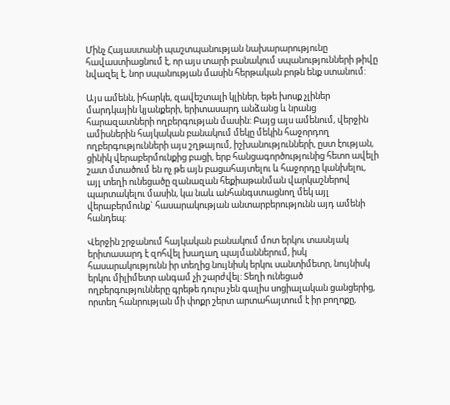Մինչ Հայաստանի պաշտպանության նախարարությունը հավաստիացնում է, որ այս տարի բանակում սպանությունների թիվը նվազել է, նոր սպանության մասին հերթական բոթն ենք ստանում:

Այս ամենն, իհարկե, զավեշտալի կլիներ, եթե խոսք չլիներ մարդկային կյանքերի, երիտասարդ անձանց և նրանց հարազատների ողբերգության մասին: Բայց այս ամենում, վերջին ամիսներին հայկական բանակում մեկը մեկին հաջորդող ողբերգությունների այս շղթայում, իշխանությունների, ըստ էության, ցինիկ վերաբերմունքից բացի, երբ հանցագործությունից հետո ավելի շատ մտածում են ոչ թե այն բացահայտելու և հաջորդը կանխելու, այլ տեղի ունեցածը զանազան հեքիաթանման վարկաշներով պարտակելու մասին, կա նաև անհանգստացնող մեկ այլ վերաբերմունք` հասարակության անտարբերությունն այդ ամենի հանդեպ:

Վերջին շրջանում հայկական բանակում մոտ երկու տասնյակ երիտասարդ է զոհվել խաղաղ պայմաններում, իսկ հասարակությունն իր տեղից նույնիսկ երկու սանտիմետր, նույնիսկ երկու միլիմետր անգամ չի շարժվել: Տեղի ունեցած ողբերգությունները գրեթե դուրս չեն գալիս սոցիալական ցանցերից, որտեղ հանրության մի փոքր շերտ արտահայտում է իր բողոքը,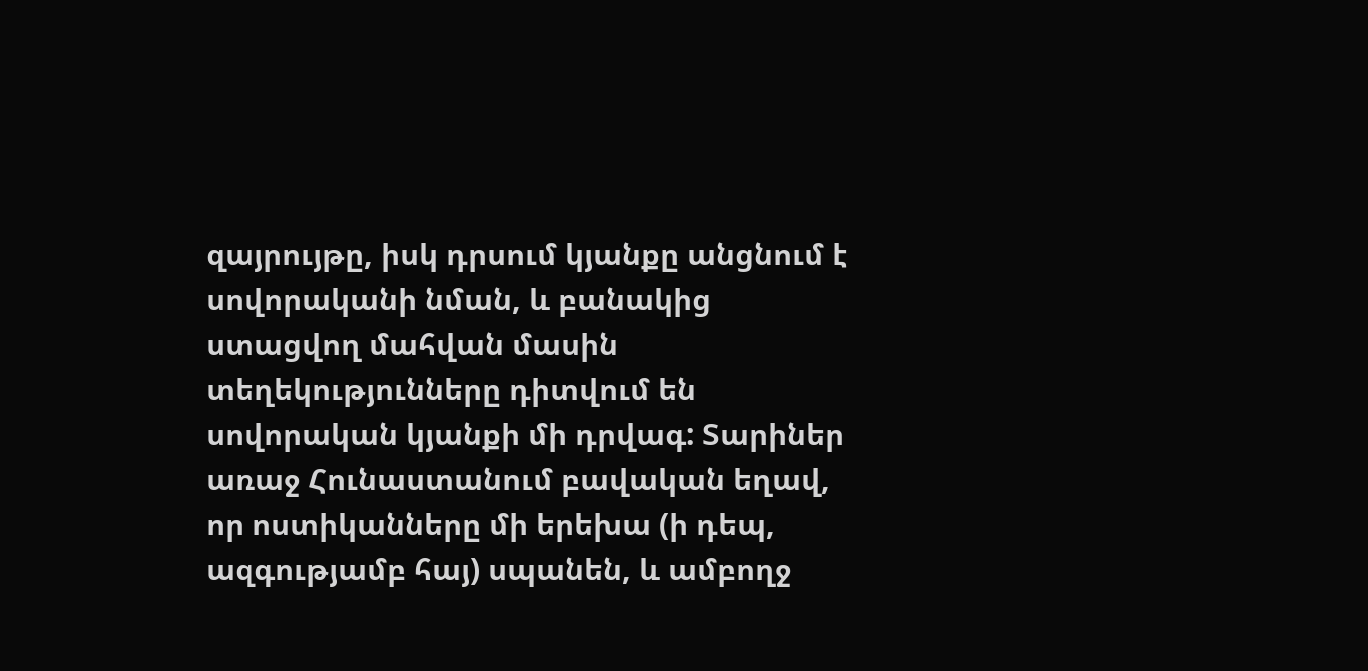զայրույթը, իսկ դրսում կյանքը անցնում է սովորականի նման, և բանակից ստացվող մահվան մասին տեղեկությունները դիտվում են սովորական կյանքի մի դրվագ: Տարիներ առաջ Հունաստանում բավական եղավ, որ ոստիկանները մի երեխա (ի դեպ, ազգությամբ հայ) սպանեն, և ամբողջ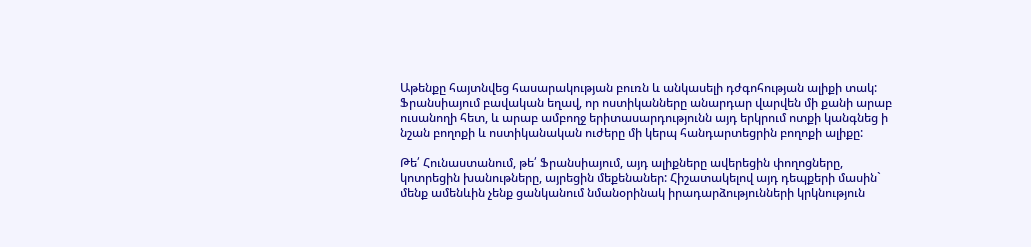Աթենքը հայտնվեց հասարակության բուռն և անկասելի դժգոհության ալիքի տակ: Ֆրանսիայում բավական եղավ, որ ոստիկանները անարդար վարվեն մի քանի արաբ ուսանողի հետ, և արաբ ամբողջ երիտասարդությունն այդ երկրում ոտքի կանգնեց ի նշան բողոքի և ոստիկանական ուժերը մի կերպ հանդարտեցրին բողոքի ալիքը:

Թե՛ Հունաստանում, թե՛ Ֆրանսիայում, այդ ալիքները ավերեցին փողոցները, կոտրեցին խանութները, այրեցին մեքենաներ: Հիշատակելով այդ դեպքերի մասին` մենք ամենևին չենք ցանկանում նմանօրինակ իրադարձությունների կրկնություն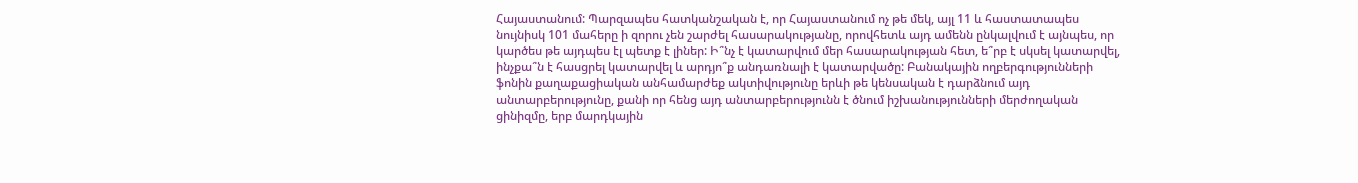Հայաստանում: Պարզապես հատկանշական է, որ Հայաստանում ոչ թե մեկ, այլ 11 և հաստատապես նույնիսկ 101 մահերը ի զորու չեն շարժել հասարակությանը, որովհետև այդ ամենն ընկալվում է այնպես, որ կարծես թե այդպես էլ պետք է լիներ: Ի՞նչ է կատարվում մեր հասարակության հետ, ե՞րբ է սկսել կատարվել, ինչքա՞ն է հասցրել կատարվել և արդյո՞ք անդառնալի է կատարվածը: Բանակային ողբերգությունների ֆոնին քաղաքացիական անհամարժեք ակտիվությունը երևի թե կենսական է դարձնում այդ անտարբերությունը, քանի որ հենց այդ անտարբերությունն է ծնում իշխանությունների մերժողական ցինիզմը, երբ մարդկային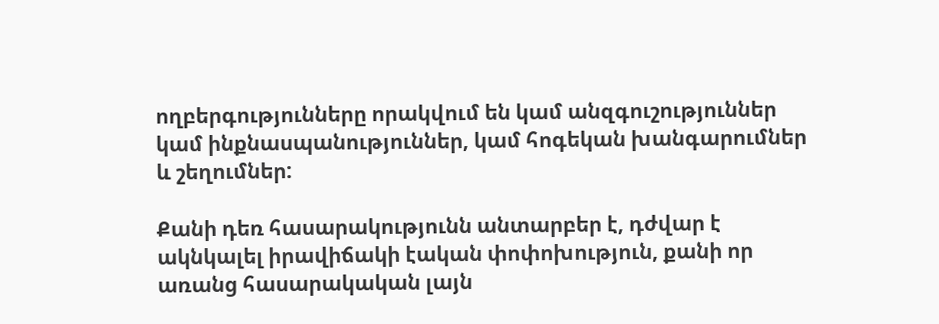ողբերգությունները որակվում են կամ անզգուշություններ կամ ինքնասպանություններ, կամ հոգեկան խանգարումներ և շեղումներ:

Քանի դեռ հասարակությունն անտարբեր է, դժվար է ակնկալել իրավիճակի էական փոփոխություն, քանի որ առանց հասարակական լայն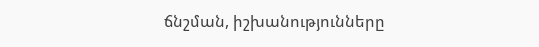ճնշման, իշխանությունները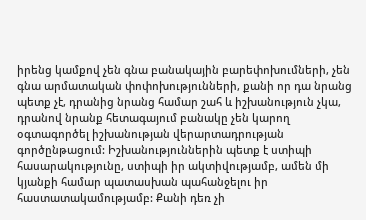իրենց կամքով չեն գնա բանակային բարեփոխումների, չեն գնա արմատական փոփոխությունների, քանի որ դա նրանց պետք չէ, դրանից նրանց համար շահ և իշխանություն չկա, դրանով նրանք հետագայում բանակը չեն կարող օգտագործել իշխանության վերարտադրության գործընթացում: Իշխանություններին պետք է ստիպի հասարակությունը, ստիպի իր ակտիվությամբ, ամեն մի կյանքի համար պատասխան պահանջելու իր հաստատակամությամբ: Քանի դեռ չի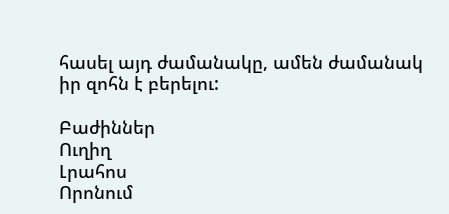հասել այդ ժամանակը, ամեն ժամանակ իր զոհն է բերելու:

Բաժիններ
Ուղիղ
Լրահոս
Որոնում